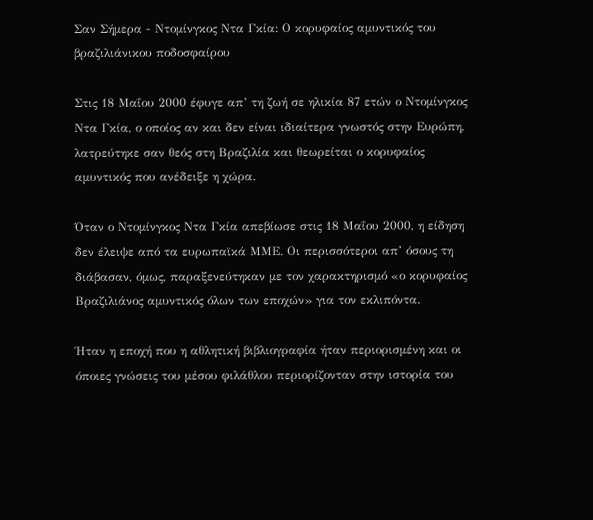Σαν Σήμερα - Ντομίνγκος Ντα Γκία: Ο κορυφαίος αμυντικός του βραζιλιάνικου ποδοσφαίρου

Στις 18 Μαΐου 2000 έφυγε απ’ τη ζωή σε ηλικία 87 ετών ο Ντομίνγκος Ντα Γκία, ο οποίος αν και δεν είναι ιδιαίτερα γνωστός στην Ευρώπη, λατρεύτηκε σαν θεός στη Βραζιλία και θεωρείται ο κορυφαίος αμυντικός που ανέδειξε η χώρα.

Όταν ο Ντομίνγκος Ντα Γκία απεβίωσε στις 18 Μαΐου 2000, η είδηση δεν έλειψε από τα ευρωπαϊκά ΜΜΕ. Οι περισσότεροι απ’ όσους τη διάβασαν, όμως, παραξενεύτηκαν με τον χαρακτηρισμό «ο κορυφαίος Βραζιλιάνος αμυντικός όλων των εποχών» για τον εκλιπόντα.

Ήταν η εποχή που η αθλητική βιβλιογραφία ήταν περιορισμένη και οι όποιες γνώσεις του μέσου φιλάθλου περιορίζονταν στην ιστορία του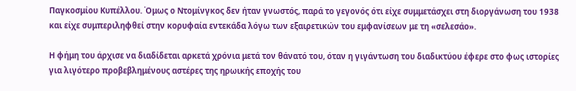Παγκοσμίου Κυπέλλου. Όμως ο Ντομίνγκος δεν ήταν γνωστός, παρά το γεγονός ότι είχε συμμετάσχει στη διοργάνωση του 1938 και είχε συμπεριληφθεί στην κορυφαία εντεκάδα λόγω των εξαιρετικών του εμφανίσεων με τη «σελεσάο».

Η φήμη του άρχισε να διαδίδεται αρκετά χρόνια μετά τον θάνατό του, όταν η γιγάντωση του διαδικτύου έφερε στο φως ιστορίες για λιγότερο προβεβλημένους αστέρες της ηρωικής εποχής του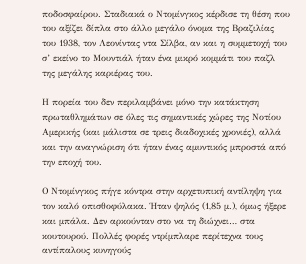ποδοσφαίρου. Σταδιακά ο Ντομίνγκος κέρδισε τη θέση που του αξίζει δίπλα στο άλλο μεγάλο όνομα της Βραζιλίας του 1938, τον Λεονίντας ντα Σίλβα, αν και η συμμετοχή του σ’ εκείνο το Μουντιάλ ήταν ένα μικρό κομμάτι του παζλ της μεγάλης καριέρας του.

Η πορεία του δεν περιλαμβάνει μόνο την κατάκτηση πρωταθλημάτων σε όλες τις σημαντικές χώρες της Νοτίου Αμερικής (και μάλιστα σε τρεις διαδοχικές χρονιές), αλλά και την αναγνώριση ότι ήταν ένας αμυντικός μπροστά από την εποχή του.

Ο Ντομίνγκος πήγε κόντρα στην αρχετυπική αντίληψη για τον καλό οπισθοφύλακα. Ήταν ψηλός (1,85 μ.), όμως ήξερε και μπάλα. Δεν αρκούνταν στο να τη διώχνει… στα κουτουρού. Πολλές φορές ντρίμπλαρε περίτεχνα τους αντίπαλους κυνηγούς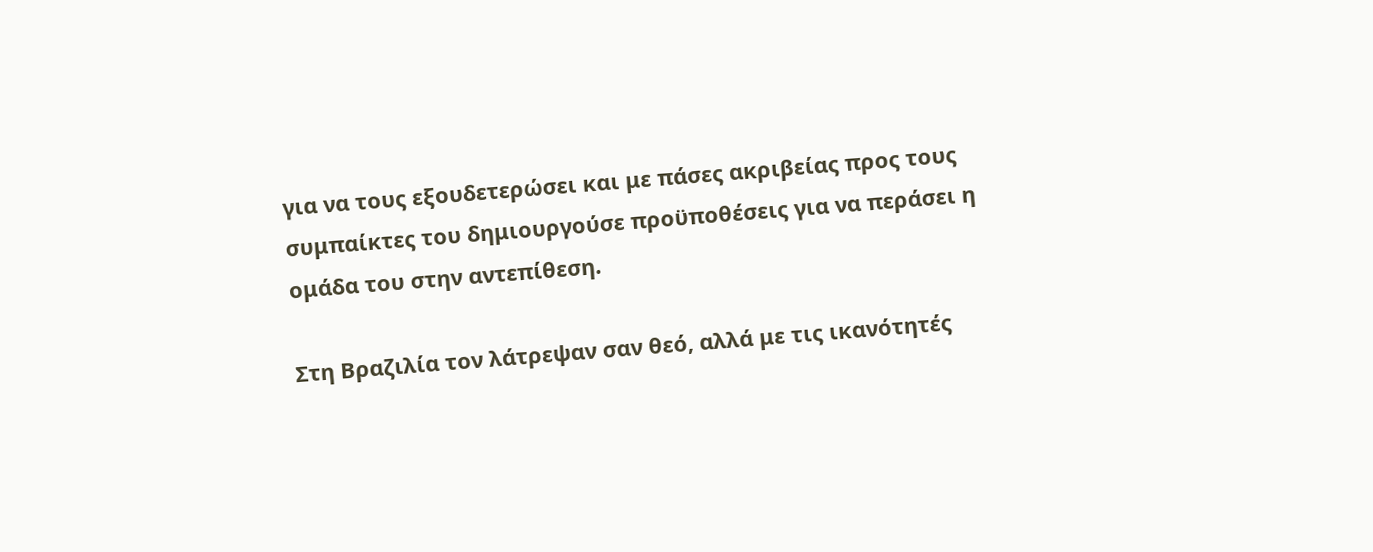για να τους εξουδετερώσει και με πάσες ακριβείας προς τους συμπαίκτες του δημιουργούσε προϋποθέσεις για να περάσει η ομάδα του στην αντεπίθεση.

Στη Βραζιλία τον λάτρεψαν σαν θεό, αλλά με τις ικανότητές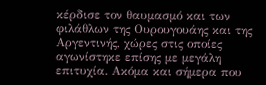κέρδισε τον θαυμασμό και των φιλάθλων της Ουρουγουάης και της Αργεντινής, χώρες στις οποίες αγωνίστηκε επίσης με μεγάλη επιτυχία. Ακόμα και σήμερα που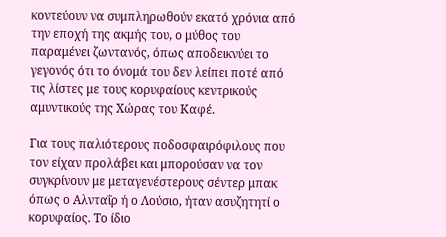κοντεύουν να συμπληρωθούν εκατό χρόνια από την εποχή της ακμής του, ο μύθος του παραμένει ζωντανός, όπως αποδεικνύει το γεγονός ότι το όνομά του δεν λείπει ποτέ από τις λίστες με τους κορυφαίους κεντρικούς αμυντικούς της Χώρας του Καφέ.

Για τους παλιότερους ποδοσφαιρόφιλους που τον είχαν προλάβει και μπορούσαν να τον συγκρίνουν με μεταγενέστερους σέντερ μπακ όπως ο Αλνταΐρ ή ο Λούσιο, ήταν ασυζητητί ο κορυφαίος. Το ίδιο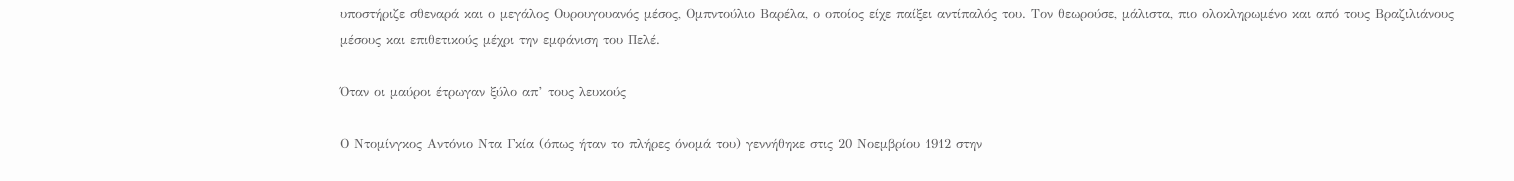υποστήριζε σθεναρά και ο μεγάλος Ουρουγουανός μέσος, Ομπντούλιο Βαρέλα, ο οποίος είχε παίξει αντίπαλός του. Τον θεωρούσε, μάλιστα, πιο ολοκληρωμένο και από τους Βραζιλιάνους μέσους και επιθετικούς μέχρι την εμφάνιση του Πελέ.

Όταν οι μαύροι έτρωγαν ξύλο απ’ τους λευκούς

Ο Ντομίνγκος Αντόνιο Ντα Γκία (όπως ήταν το πλήρες όνομά του) γεννήθηκε στις 20 Νοεμβρίου 1912 στην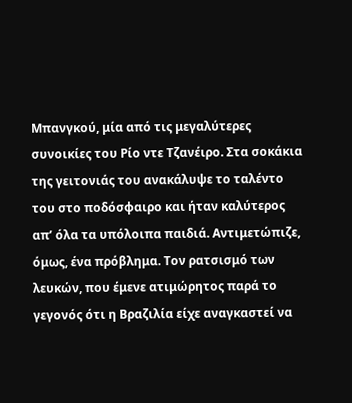Μπανγκού, μία από τις μεγαλύτερες συνοικίες του Ρίο ντε Τζανέιρο. Στα σοκάκια της γειτονιάς του ανακάλυψε το ταλέντο του στο ποδόσφαιρο και ήταν καλύτερος απ’ όλα τα υπόλοιπα παιδιά. Αντιμετώπιζε, όμως, ένα πρόβλημα. Τον ρατσισμό των λευκών, που έμενε ατιμώρητος παρά το γεγονός ότι η Βραζιλία είχε αναγκαστεί να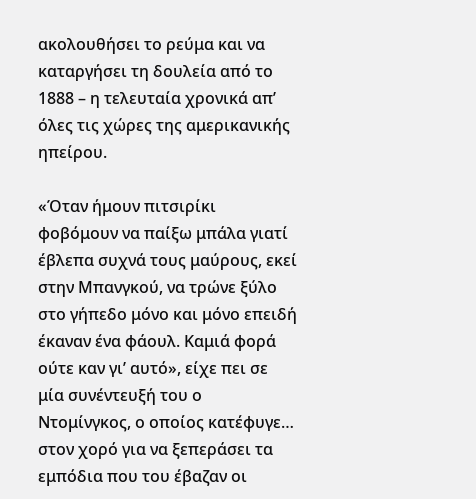ακολουθήσει το ρεύμα και να καταργήσει τη δουλεία από το 1888 – η τελευταία χρονικά απ’ όλες τις χώρες της αμερικανικής ηπείρου.

«Όταν ήμουν πιτσιρίκι φοβόμουν να παίξω μπάλα γιατί έβλεπα συχνά τους μαύρους, εκεί στην Μπανγκού, να τρώνε ξύλο στο γήπεδο μόνο και μόνο επειδή έκαναν ένα φάουλ. Καμιά φορά ούτε καν γι’ αυτό», είχε πει σε μία συνέντευξή του ο Ντομίνγκος, ο οποίος κατέφυγε… στον χορό για να ξεπεράσει τα εμπόδια που του έβαζαν οι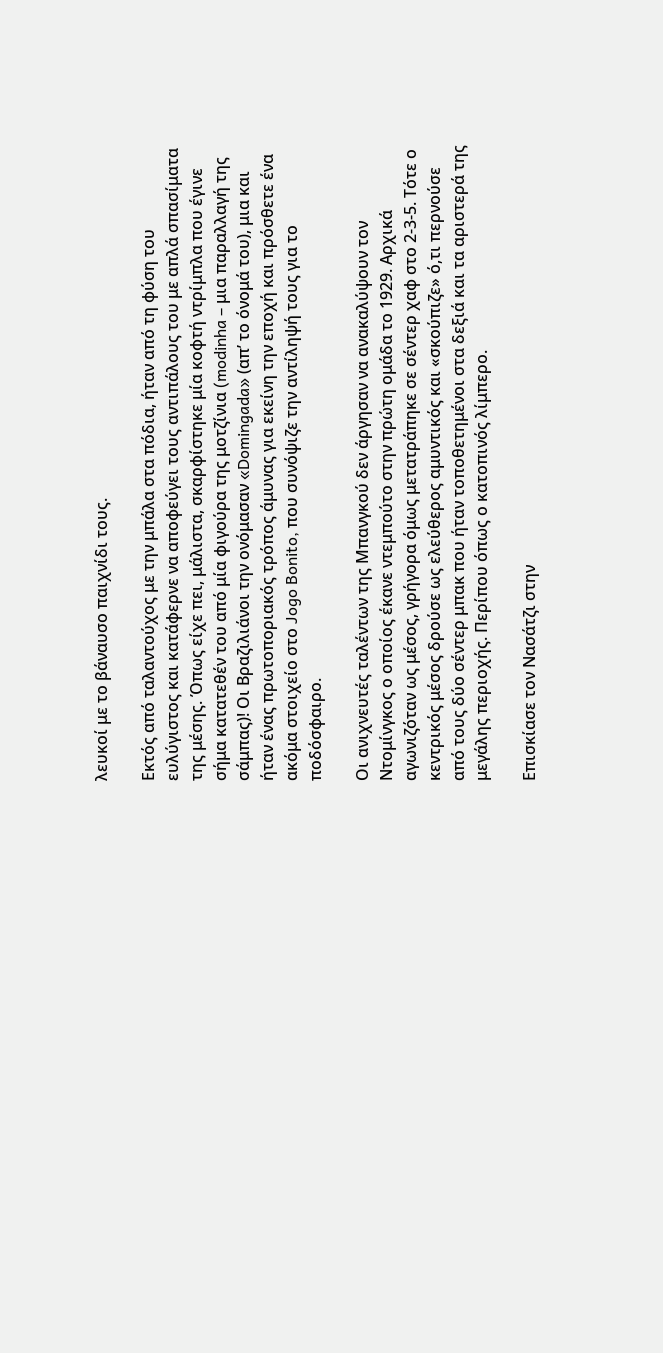λευκοί με το βάναυσο παιχνίδι τους.

Εκτός από ταλαντούχος με την μπάλα στα πόδια, ήταν από τη φύση του ευλύγιστος και κατάφερνε να αποφεύγει τους αντιπάλους του με απλά σπασίματα της μέσης. Όπως είχε πει, μάλιστα, σκαρφίστηκε μία κοφτή ντρίμπλα που έγινε σήμα κατατεθέν του από μία φιγούρα της μοτζίνια (modinha – μια παραλλαγή της σάμπας)! Οι Βραζιλιάνοι την ονόμασαν «Domingada» (απ’ το όνομά του), μια και ήταν ένας πρωτοποριακός τρόπος άμυνας για εκείνη την εποχή και πρόσθετε ένα ακόμα στοιχείο στο Jogo Bonito, που συνόψιζε την αντίληψή τους για το ποδόσφαιρο.

Οι ανιχνευτές ταλέντων της Μπανγκού δεν άργησαν να ανακαλύψουν τον Ντομίνγκος ο οποίος έκανε ντεμπούτο στην πρώτη ομάδα το 1929. Αρχικά αγωνιζόταν ως μέσος, γρήγορα όμως μετατράπηκε σε σέντερ χαφ στο 2-3-5. Τότε ο κεντρικός μέσος δρούσε ως ελεύθερος αμυντικός και «σκούπιζε» ό,τι περνούσε από τους δύο σέντερ μπακ που ήταν τοποθετημένοι στα δεξιά και τα αριστερά της μεγάλης περιοχής. Περίπου όπως ο κατοπινός λίμπερο.

Επισκίασε τον Νασάτζι στην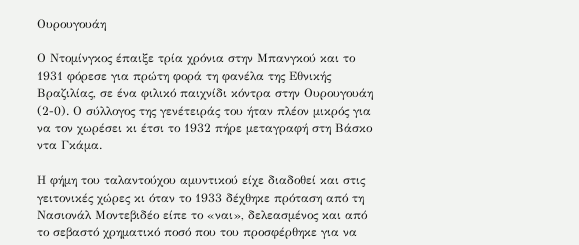Ουρουγουάη

Ο Ντομίνγκος έπαιξε τρία χρόνια στην Μπανγκού και το 1931 φόρεσε για πρώτη φορά τη φανέλα της Εθνικής Βραζιλίας, σε ένα φιλικό παιχνίδι κόντρα στην Ουρουγουάη (2-0). Ο σύλλογος της γενέτειράς του ήταν πλέον μικρός για να τον χωρέσει κι έτσι το 1932 πήρε μεταγραφή στη Βάσκο ντα Γκάμα.

Η φήμη του ταλαντούχου αμυντικού είχε διαδοθεί και στις γειτονικές χώρες κι όταν το 1933 δέχθηκε πρόταση από τη Νασιονάλ Μοντεβιδέο είπε το «ναι», δελεασμένος και από το σεβαστό χρηματικό ποσό που του προσφέρθηκε για να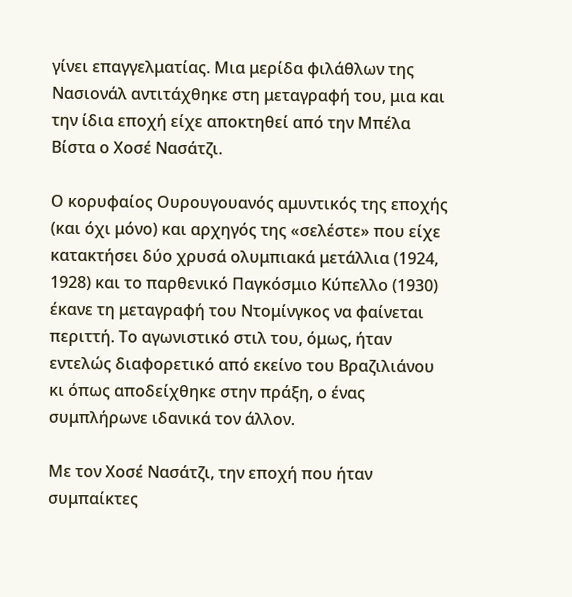γίνει επαγγελματίας. Μια μερίδα φιλάθλων της Νασιονάλ αντιτάχθηκε στη μεταγραφή του, μια και την ίδια εποχή είχε αποκτηθεί από την Μπέλα Βίστα ο Χοσέ Νασάτζι.

Ο κορυφαίος Ουρουγουανός αμυντικός της εποχής (και όχι μόνο) και αρχηγός της «σελέστε» που είχε κατακτήσει δύο χρυσά ολυμπιακά μετάλλια (1924, 1928) και το παρθενικό Παγκόσμιο Κύπελλο (1930) έκανε τη μεταγραφή του Ντομίνγκος να φαίνεται περιττή. Το αγωνιστικό στιλ του, όμως, ήταν εντελώς διαφορετικό από εκείνο του Βραζιλιάνου κι όπως αποδείχθηκε στην πράξη, ο ένας συμπλήρωνε ιδανικά τον άλλον.

Με τον Χοσέ Νασάτζι, την εποχή που ήταν συμπαίκτες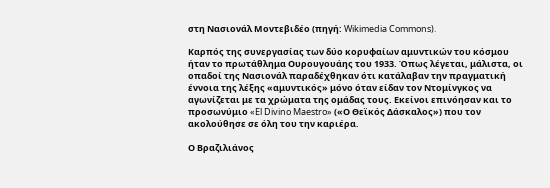στη Νασιονάλ Μοντεβιδέο (πηγή: Wikimedia Commons).

Καρπός της συνεργασίας των δύο κορυφαίων αμυντικών του κόσμου ήταν το πρωτάθλημα Ουρουγουάης του 1933. Όπως λέγεται, μάλιστα, οι οπαδοί της Νασιονάλ παραδέχθηκαν ότι κατάλαβαν την πραγματική έννοια της λέξης «αμυντικός» μόνο όταν είδαν τον Ντομίνγκος να αγωνίζεται με τα χρώματα της ομάδας τους. Εκείνοι επινόησαν και το προσωνύμιο «El Divino Maestro» («Ο Θεϊκός Δάσκαλος») που τον ακολούθησε σε όλη του την καριέρα.

Ο Βραζιλιάνος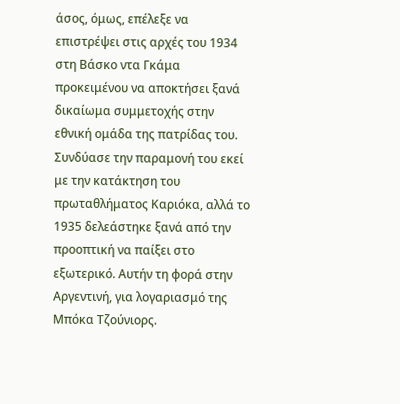άσος, όμως, επέλεξε να επιστρέψει στις αρχές του 1934 στη Βάσκο ντα Γκάμα προκειμένου να αποκτήσει ξανά δικαίωμα συμμετοχής στην εθνική ομάδα της πατρίδας του. Συνδύασε την παραμονή του εκεί με την κατάκτηση του πρωταθλήματος Καριόκα, αλλά το 1935 δελεάστηκε ξανά από την προοπτική να παίξει στο εξωτερικό. Αυτήν τη φορά στην Αργεντινή, για λογαριασμό της Μπόκα Τζούνιορς.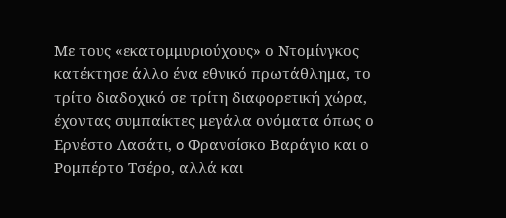Με τους «εκατομμυριούχους» ο Ντομίνγκος κατέκτησε άλλο ένα εθνικό πρωτάθλημα, το τρίτο διαδοχικό σε τρίτη διαφορετική χώρα, έχοντας συμπαίκτες μεγάλα ονόματα όπως ο Ερνέστο Λασάτι, o Φρανσίσκο Βαράγιο και ο Ρομπέρτο Τσέρο, αλλά και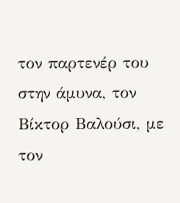τον παρτενέρ του στην άμυνα, τον Βίκτορ Βαλούσι, με τον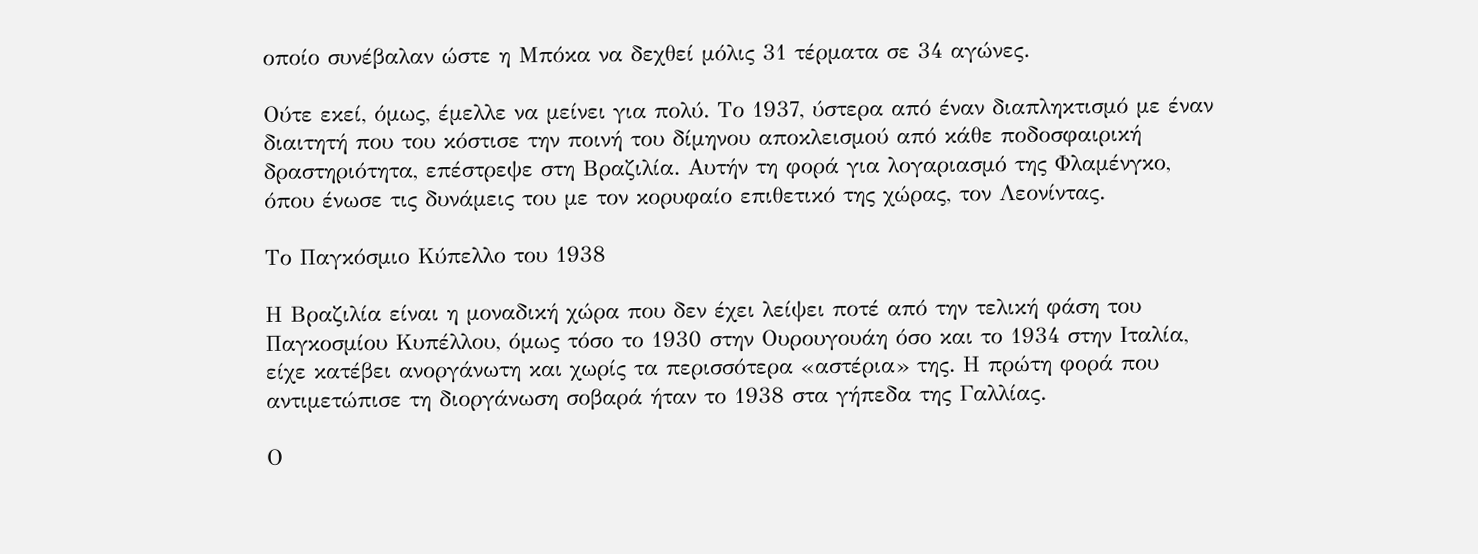οποίο συνέβαλαν ώστε η Μπόκα να δεχθεί μόλις 31 τέρματα σε 34 αγώνες.

Ούτε εκεί, όμως, έμελλε να μείνει για πολύ. Το 1937, ύστερα από έναν διαπληκτισμό με έναν διαιτητή που του κόστισε την ποινή του δίμηνου αποκλεισμού από κάθε ποδοσφαιρική δραστηριότητα, επέστρεψε στη Βραζιλία. Αυτήν τη φορά για λογαριασμό της Φλαμένγκο, όπου ένωσε τις δυνάμεις του με τον κορυφαίο επιθετικό της χώρας, τον Λεονίντας.

Το Παγκόσμιο Κύπελλο του 1938

Η Βραζιλία είναι η μοναδική χώρα που δεν έχει λείψει ποτέ από την τελική φάση του Παγκοσμίου Κυπέλλου, όμως τόσο το 1930 στην Ουρουγουάη όσο και το 1934 στην Ιταλία, είχε κατέβει ανοργάνωτη και χωρίς τα περισσότερα «αστέρια» της. Η πρώτη φορά που αντιμετώπισε τη διοργάνωση σοβαρά ήταν το 1938 στα γήπεδα της Γαλλίας.

Ο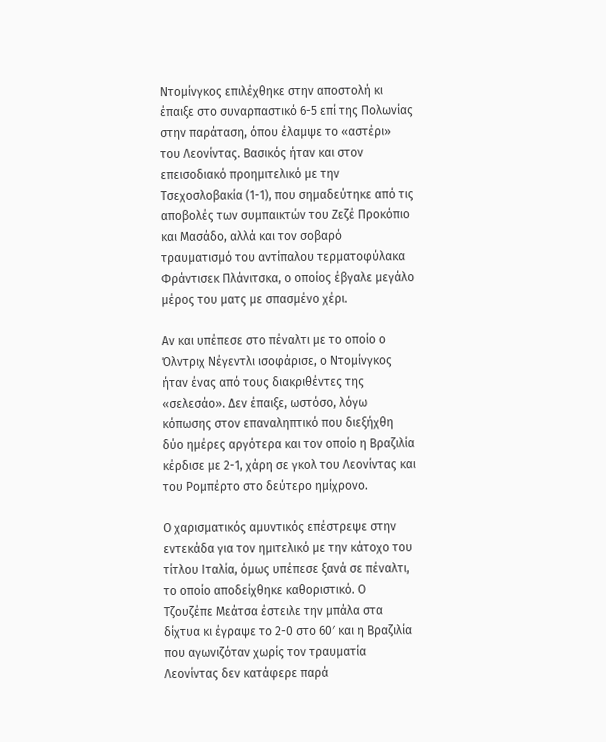Ντομίνγκος επιλέχθηκε στην αποστολή κι έπαιξε στο συναρπαστικό 6-5 επί της Πολωνίας στην παράταση, όπου έλαμψε το «αστέρι» του Λεονίντας. Βασικός ήταν και στον επεισοδιακό προημιτελικό με την Τσεχοσλοβακία (1-1), που σημαδεύτηκε από τις αποβολές των συμπαικτών του Ζεζέ Προκόπιο και Μασάδο, αλλά και τον σοβαρό τραυματισμό του αντίπαλου τερματοφύλακα Φράντισεκ Πλάνιτσκα, ο οποίος έβγαλε μεγάλο μέρος του ματς με σπασμένο χέρι.

Αν και υπέπεσε στο πέναλτι με το οποίο ο Όλντριχ Νέγεντλι ισοφάρισε, ο Ντομίνγκος ήταν ένας από τους διακριθέντες της «σελεσάο». Δεν έπαιξε, ωστόσο, λόγω κόπωσης στον επαναληπτικό που διεξήχθη δύο ημέρες αργότερα και τον οποίο η Βραζιλία κέρδισε με 2-1, χάρη σε γκολ του Λεονίντας και του Ρομπέρτο στο δεύτερο ημίχρονο.

Ο χαρισματικός αμυντικός επέστρεψε στην εντεκάδα για τον ημιτελικό με την κάτοχο του τίτλου Ιταλία, όμως υπέπεσε ξανά σε πέναλτι, το οποίο αποδείχθηκε καθοριστικό. Ο Τζουζέπε Μεάτσα έστειλε την μπάλα στα δίχτυα κι έγραψε το 2-0 στο 60′ και η Βραζιλία που αγωνιζόταν χωρίς τον τραυματία Λεονίντας δεν κατάφερε παρά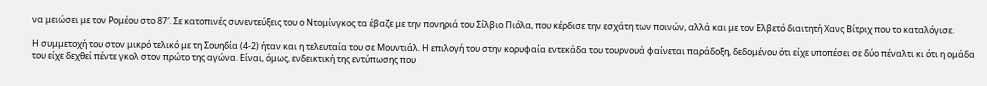να μειώσει με τον Ρομέου στο 87′. Σε κατοπινές συνεντεύξεις του ο Ντομίνγκος τα έβαζε με την πονηριά του Σίλβιο Πιόλα, που κέρδισε την εσχάτη των ποινών, αλλά και με τον Ελβετό διαιτητή Χανς Βίτριχ που το καταλόγισε.

Η συμμετοχή του στον μικρό τελικό με τη Σουηδία (4-2) ήταν και η τελευταία του σε Μουντιάλ. Η επιλογή του στην κορυφαία εντεκάδα του τουρνουά φαίνεται παράδοξη, δεδομένου ότι είχε υποπέσει σε δύο πέναλτι κι ότι η ομάδα του είχε δεχθεί πέντε γκολ στον πρώτο της αγώνα. Είναι, όμως, ενδεικτική της εντύπωσης που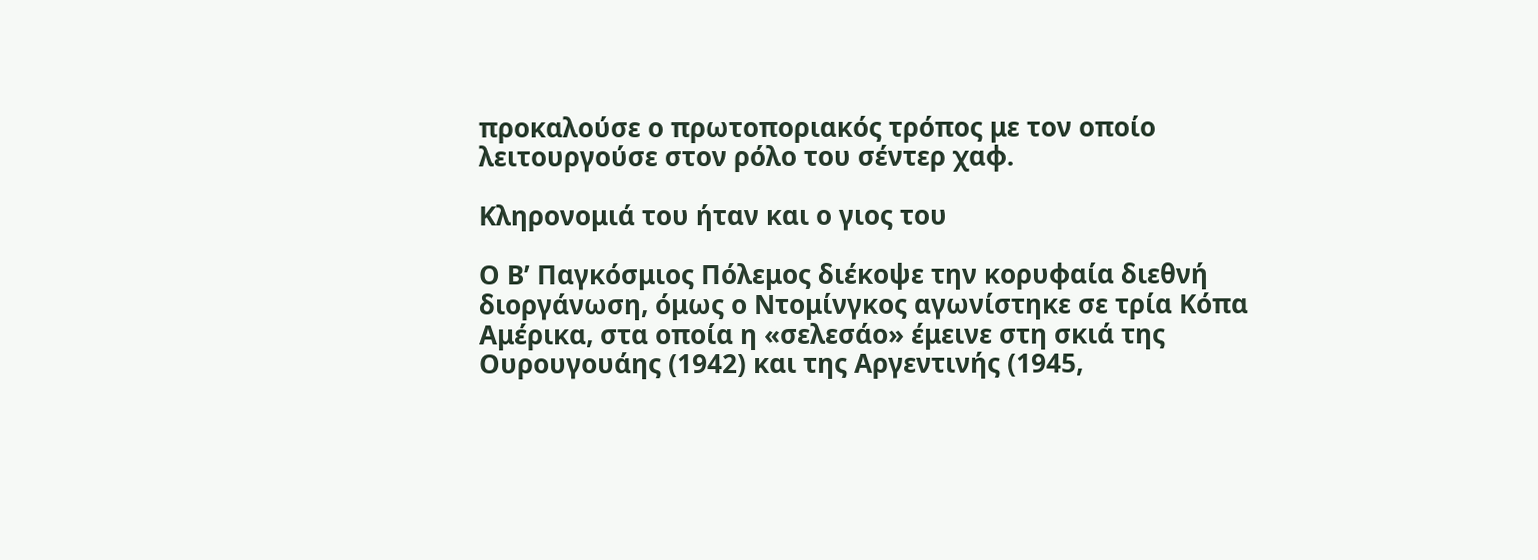προκαλούσε ο πρωτοποριακός τρόπος με τον οποίο λειτουργούσε στον ρόλο του σέντερ χαφ.

Κληρονομιά του ήταν και ο γιος του

Ο Β’ Παγκόσμιος Πόλεμος διέκοψε την κορυφαία διεθνή διοργάνωση, όμως ο Ντομίνγκος αγωνίστηκε σε τρία Κόπα Αμέρικα, στα οποία η «σελεσάο» έμεινε στη σκιά της Ουρουγουάης (1942) και της Αργεντινής (1945,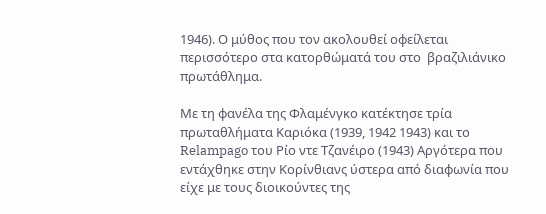1946). Ο μύθος που τον ακολουθεί οφείλεται περισσότερο στα κατορθώματά του στο  βραζιλιάνικο πρωτάθλημα.

Με τη φανέλα της Φλαμένγκο κατέκτησε τρία πρωταθλήματα Καριόκα (1939, 1942 1943) και το Relampago του Ρίο ντε Τζανέιρο (1943) Αργότερα που εντάχθηκε στην Κορίνθιανς ύστερα από διαφωνία που είχε με τους διοικούντες της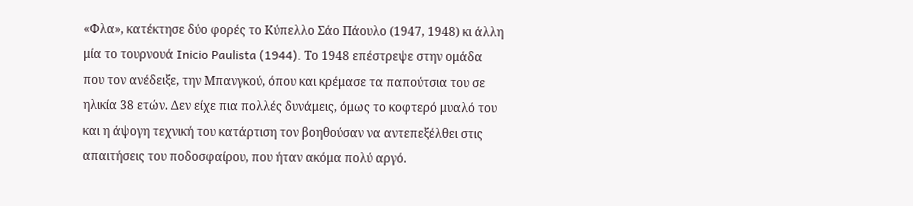«Φλα», κατέκτησε δύο φορές το Κύπελλο Σάο Πάουλο (1947, 1948) κι άλλη μία το τουρνουά Inicio Paulista (1944). Το 1948 επέστρεψε στην ομάδα που τον ανέδειξε, την Μπανγκού, όπου και κρέμασε τα παπούτσια του σε ηλικία 38 ετών. Δεν είχε πια πολλές δυνάμεις, όμως το κοφτερό μυαλό του και η άψογη τεχνική του κατάρτιση τον βοηθούσαν να αντεπεξέλθει στις απαιτήσεις του ποδοσφαίρου, που ήταν ακόμα πολύ αργό.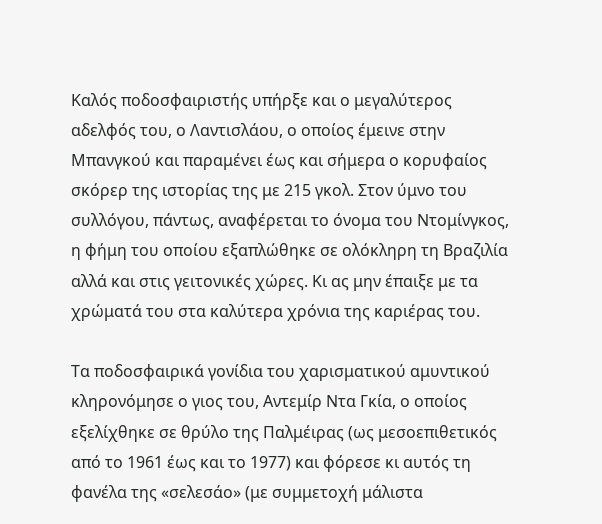Καλός ποδοσφαιριστής υπήρξε και ο μεγαλύτερος αδελφός του, ο Λαντισλάου, ο οποίος έμεινε στην Μπανγκού και παραμένει έως και σήμερα ο κορυφαίος σκόρερ της ιστορίας της με 215 γκολ. Στον ύμνο του συλλόγου, πάντως, αναφέρεται το όνομα του Ντομίνγκος, η φήμη του οποίου εξαπλώθηκε σε ολόκληρη τη Βραζιλία αλλά και στις γειτονικές χώρες. Κι ας μην έπαιξε με τα χρώματά του στα καλύτερα χρόνια της καριέρας του.

Τα ποδοσφαιρικά γονίδια του χαρισματικού αμυντικού κληρονόμησε ο γιος του, Αντεμίρ Ντα Γκία, ο οποίος εξελίχθηκε σε θρύλο της Παλμέιρας (ως μεσοεπιθετικός από το 1961 έως και το 1977) και φόρεσε κι αυτός τη φανέλα της «σελεσάο» (με συμμετοχή μάλιστα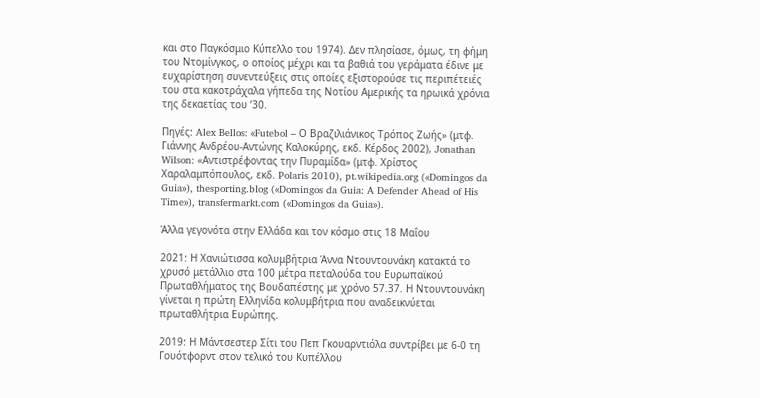και στο Παγκόσμιο Κύπελλο του 1974). Δεν πλησίασε, όμως, τη φήμη του Ντομίνγκος, ο οποίος μέχρι και τα βαθιά του γεράματα έδινε με ευχαρίστηση συνεντεύξεις στις οποίες εξιστορούσε τις περιπέτειές του στα κακοτράχαλα γήπεδα της Νοτίου Αμερικής τα ηρωικά χρόνια της δεκαετίας του ’30.

Πηγές: Alex Bellos: «Futebol – Ο Βραζιλιάνικος Τρόπος Ζωής» (μτφ. Γιάννης Ανδρέου-Αντώνης Καλοκύρης, εκδ. Κέρδος 2002), Jonathan Wilson: «Αντιστρέφοντας την Πυραμίδα» (μτφ. Χρίστος Χαραλαμπόπουλος, εκδ. Polaris 2010), pt.wikipedia.org («Domingos da Guia»), thesporting.blog («Domingos da Guia: A Defender Ahead of His Time»), transfermarkt.com («Domingos da Guia»).

Άλλα γεγονότα στην Ελλάδα και τον κόσμο στις 18 Μαΐου

2021: Η Χανιώτισσα κολυμβήτρια Άννα Ντουντουνάκη κατακτά το χρυσό μετάλλιο στα 100 μέτρα πεταλούδα του Ευρωπαϊκού Πρωταθλήματος της Βουδαπέστης με χρόνο 57.37. Η Ντουντουνάκη γίνεται η πρώτη Ελληνίδα κολυμβήτρια που αναδεικνύεται πρωταθλήτρια Ευρώπης.

2019: Η Μάντσεστερ Σίτι του Πεπ Γκουαρντιόλα συντρίβει με 6-0 τη Γουότφορντ στον τελικό του Κυπέλλου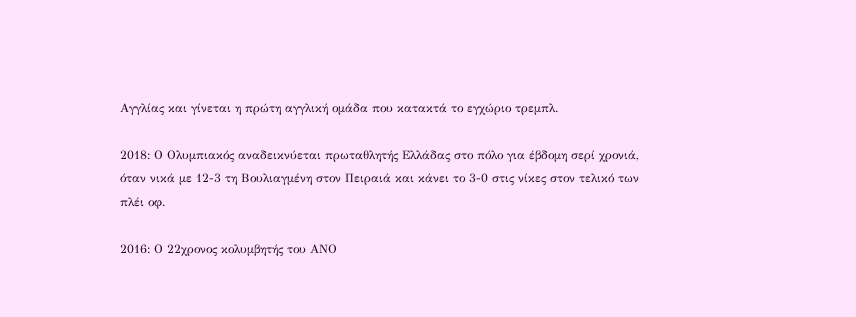Αγγλίας και γίνεται η πρώτη αγγλική ομάδα που κατακτά το εγχώριο τρεμπλ.

2018: Ο Ολυμπιακός αναδεικνύεται πρωταθλητής Ελλάδας στο πόλο για έβδομη σερί χρονιά, όταν νικά με 12-3 τη Βουλιαγμένη στον Πειραιά και κάνει το 3-0 στις νίκες στον τελικό των πλέι οφ.

2016: Ο 22χρονος κολυμβητής του ΑΝΟ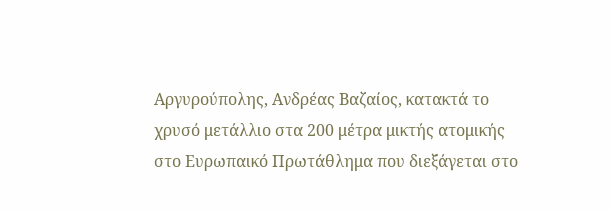Αργυρούπολης, Ανδρέας Βαζαίος, κατακτά το χρυσό μετάλλιο στα 200 μέτρα μικτής ατομικής στο Ευρωπαικό Πρωτάθλημα που διεξάγεται στο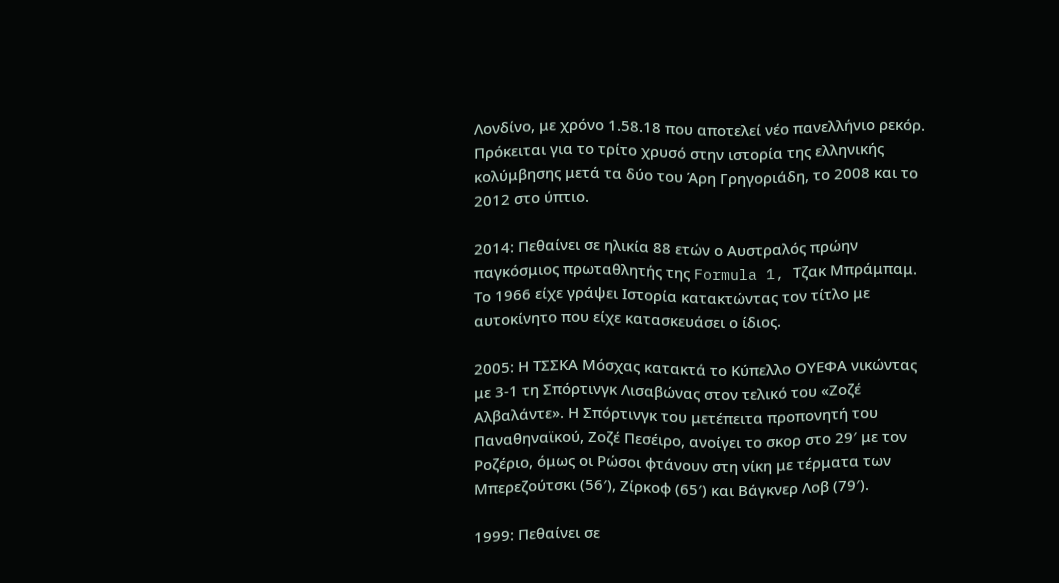Λονδίνο, με χρόνο 1.58.18 που αποτελεί νέο πανελλήνιο ρεκόρ. Πρόκειται για το τρίτο χρυσό στην ιστορία της ελληνικής κολύμβησης μετά τα δύο του Άρη Γρηγοριάδη, το 2008 και το 2012 στο ύπτιο.

2014: Πεθαίνει σε ηλικία 88 ετών ο Αυστραλός πρώην παγκόσμιος πρωταθλητής της Formula 1, Τζακ Μπράμπαμ. Το 1966 είχε γράψει Ιστορία κατακτώντας τον τίτλο με αυτοκίνητο που είχε κατασκευάσει ο ίδιος.

2005: Η ΤΣΣΚΑ Μόσχας κατακτά το Κύπελλο ΟΥΕΦΑ νικώντας με 3-1 τη Σπόρτινγκ Λισαβώνας στον τελικό του «Ζοζέ Αλβαλάντε». Η Σπόρτινγκ του μετέπειτα προπονητή του Παναθηναϊκού, Ζοζέ Πεσέιρο, ανοίγει το σκορ στο 29′ με τον Ροζέριο, όμως οι Ρώσοι φτάνουν στη νίκη με τέρματα των Μπερεζούτσκι (56′), Ζίρκοφ (65′) και Βάγκνερ Λοβ (79′).

1999: Πεθαίνει σε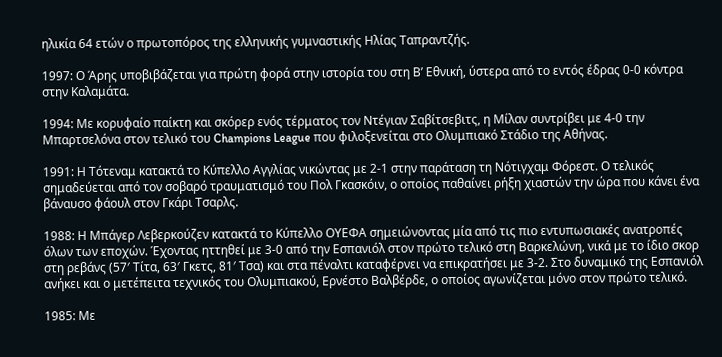ηλικία 64 ετών ο πρωτοπόρος της ελληνικής γυμναστικής Ηλίας Ταπραντζής.

1997: Ο Άρης υποβιβάζεται για πρώτη φορά στην ιστορία του στη Β’ Εθνική, ύστερα από το εντός έδρας 0-0 κόντρα στην Καλαμάτα.

1994: Με κορυφαίο παίκτη και σκόρερ ενός τέρματος τον Ντέγιαν Σαβίτσεβιτς, η Μίλαν συντρίβει με 4-0 την Μπαρτσελόνα στον τελικό του Champions League που φιλοξενείται στο Ολυμπιακό Στάδιο της Αθήνας.

1991: Η Τότεναμ κατακτά το Κύπελλο Αγγλίας νικώντας με 2-1 στην παράταση τη Νότιγχαμ Φόρεστ. Ο τελικός σημαδεύεται από τον σοβαρό τραυματισμό του Πολ Γκασκόιν, ο οποίος παθαίνει ρήξη χιαστών την ώρα που κάνει ένα βάναυσο φάουλ στον Γκάρι Τσαρλς.

1988: Η Μπάγερ Λεβερκούζεν κατακτά το Κύπελλο ΟΥΕΦΑ σημειώνοντας μία από τις πιο εντυπωσιακές ανατροπές όλων των εποχών. Έχοντας ηττηθεί με 3-0 από την Εσπανιόλ στον πρώτο τελικό στη Βαρκελώνη, νικά με το ίδιο σκορ στη ρεβάνς (57′ Τίτα, 63′ Γκετς, 81′ Τσα) και στα πέναλτι καταφέρνει να επικρατήσει με 3-2. Στο δυναμικό της Εσπανιόλ ανήκει και ο μετέπειτα τεχνικός του Ολυμπιακού, Ερνέστο Βαλβέρδε, ο οποίος αγωνίζεται μόνο στον πρώτο τελικό.

1985: Με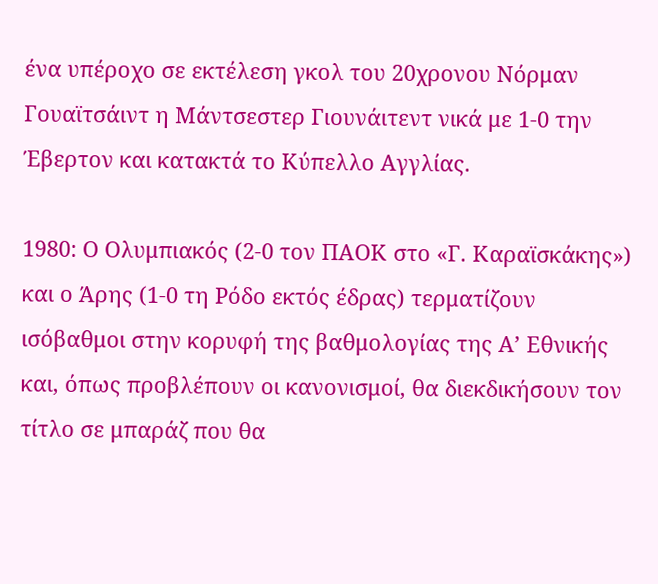ένα υπέροχο σε εκτέλεση γκολ του 20χρονου Νόρμαν Γουαϊτσάιντ η Μάντσεστερ Γιουνάιτεντ νικά με 1-0 την Έβερτον και κατακτά το Κύπελλο Αγγλίας.

1980: Ο Ολυμπιακός (2-0 τον ΠΑΟΚ στο «Γ. Καραϊσκάκης») και ο Άρης (1-0 τη Ρόδο εκτός έδρας) τερματίζουν ισόβαθμοι στην κορυφή της βαθμολογίας της Α’ Εθνικής και, όπως προβλέπουν οι κανονισμοί, θα διεκδικήσουν τον τίτλο σε μπαράζ που θα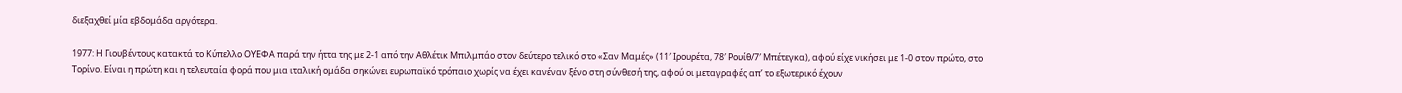διεξαχθεί μία εβδομάδα αργότερα.

1977: Η Γιουβέντους κατακτά το Κύπελλο ΟΥΕΦΑ παρά την ήττα της με 2-1 από την Αθλέτικ Μπιλμπάο στον δεύτερο τελικό στο «Σαν Μαμές» (11′ Ιρουρέτα, 78′ Ρουίθ/7′ Μπέτεγκα), αφού είχε νικήσει με 1-0 στον πρώτο, στο Τορίνο. Είναι η πρώτη και η τελευταία φορά που μια ιταλική ομάδα σηκώνει ευρωπαϊκό τρόπαιο χωρίς να έχει κανέναν ξένο στη σύνθεσή της, αφού οι μεταγραφές απ’ το εξωτερικό έχουν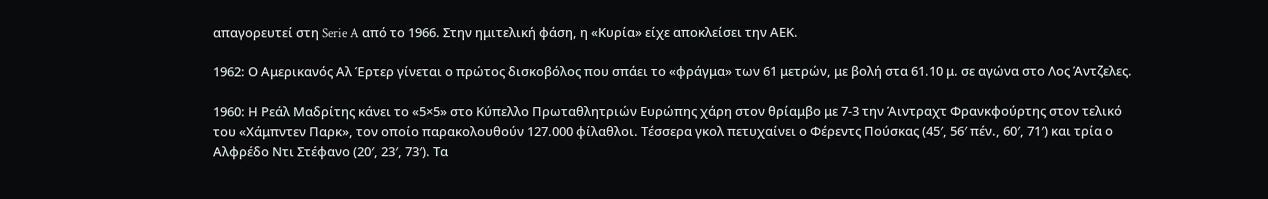απαγορευτεί στη Serie A από το 1966. Στην ημιτελική φάση, η «Κυρία» είχε αποκλείσει την ΑΕΚ.

1962: Ο Αμερικανός Αλ Έρτερ γίνεται ο πρώτος δισκοβόλος που σπάει το «φράγμα» των 61 μετρών, με βολή στα 61.10 μ. σε αγώνα στο Λος Άντζελες.

1960: Η Ρεάλ Μαδρίτης κάνει το «5×5» στο Κύπελλο Πρωταθλητριών Ευρώπης χάρη στον θρίαμβο με 7-3 την Άιντραχτ Φρανκφούρτης στον τελικό του «Χάμπντεν Παρκ», τον οποίο παρακολουθούν 127.000 φίλαθλοι. Τέσσερα γκολ πετυχαίνει ο Φέρεντς Πούσκας (45′, 56′ πέν., 60′, 71′) και τρία ο Αλφρέδο Ντι Στέφανο (20′, 23′, 73′). Τα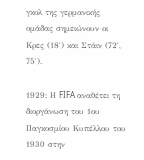γκολ της γερμανικής ομάδας σημειώνουν οι Κρες (18′) και Στάιν (72′, 75′).

1929: Η FIFA αναθέτει τη διοργάνωση του 1ου Παγκοσμίου Κυπέλλου του 1930 στην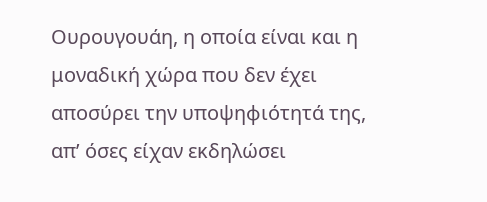Ουρουγουάη, η οποία είναι και η μοναδική χώρα που δεν έχει αποσύρει την υποψηφιότητά της, απ’ όσες είχαν εκδηλώσει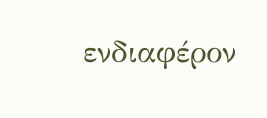ενδιαφέρον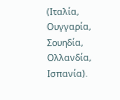(Ιταλία, Ουγγαρία, Σουηδία, Ολλανδία, Ισπανία).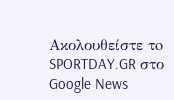Ακολουθείστε τo SPORTDAY.GR στο Google News